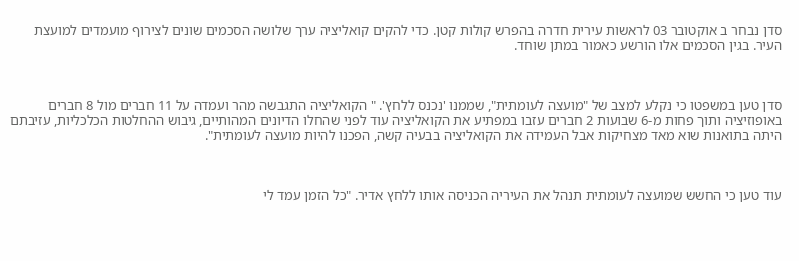סדן נבחר ב אוקטובר 03 לראשות עירית חדרה בהפרש קולות קטן. כדי להקים קואליציה ערך שלושה הסכמים שונים לצירוף מועמדים למועצת העיר. בגין הסכמים אלו הורשע כאמור במתן שוחד.



סדן טען במשפטו כי נקלע למצב של "מועצה לעומתית", שממנו 'נכנס ללחץ'. " הקואליציה התגבשה מהר ועמדה על 11 חברים מול 8 חברים באופוזיציה ותוך פחות מ-6 שבועות 2 חברים עזבו במפתיע את הקואליציה עוד לפני שהחלו הדיונים המהותיים, גיבוש ההחלטות הכלכליות, עזיבתם היתה בתואנות שוא מאד מצחיקות אבל העמידה את הקואליציה בבעיה קשה, הפכנו להיות מועצה לעומתית".



עוד טען כי החשש שמועצה לעומתית תנהל את העיריה הכניסה אותו ללחץ אדיר. "כל הזמן עמד לי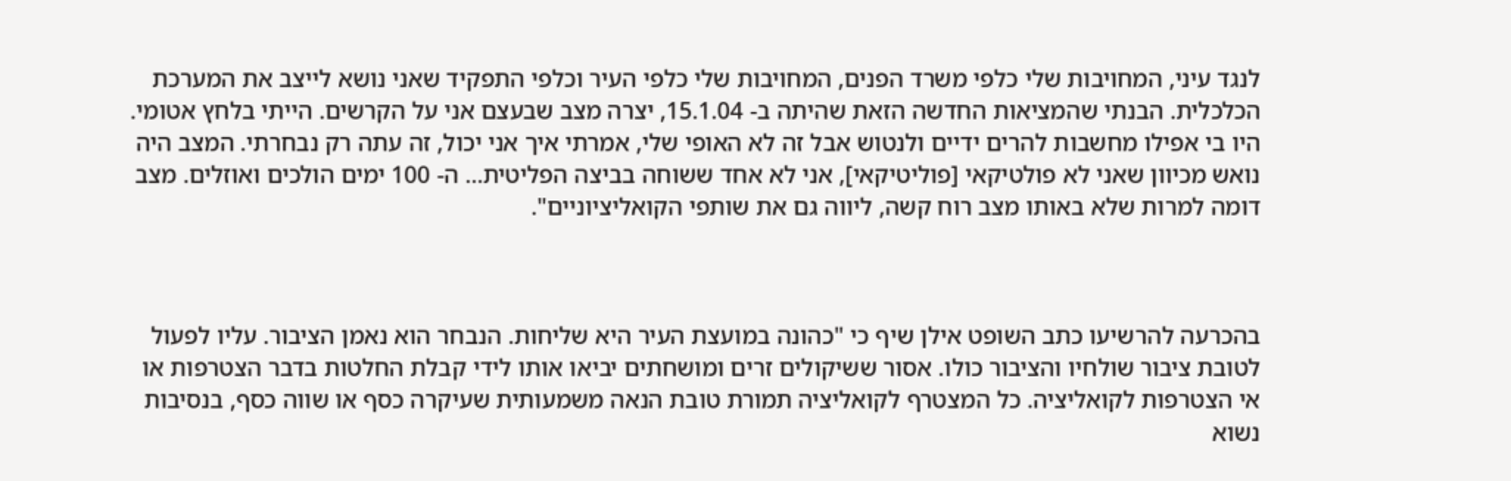לנגד עיני, המחויבות שלי כלפי משרד הפנים, המחויבות שלי כלפי העיר וכלפי התפקיד שאני נושא לייצב את המערכת הכלכלית. הבנתי שהמציאות החדשה הזאת שהיתה ב- 15.1.04, יצרה מצב שבעצם אני על הקרשים. הייתי בלחץ אטומי. היו בי אפילו מחשבות להרים ידיים ולנטוש אבל זה לא האופי שלי, אמרתי איך אני יכול, זה עתה רק נבחרתי. המצב היה נואש מכיוון שאני לא פולטיקאי [פוליטיקאי], אני לא אחד ששוחה בביצה הפליטית... ה- 100 ימים הולכים ואוזלים. מצב דומה למרות שלא באותו מצב רוח קשה, ליווה גם את שותפי הקואליציוניים".



בהכרעה להרשיעו כתב השופט אילן שיף כי "כהונה במועצת העיר היא שליחות. הנבחר הוא נאמן הציבור. עליו לפעול לטובת ציבור שולחיו והציבור כולו. אסור ששיקולים זרים ומושחתים יביאו אותו לידי קבלת החלטות בדבר הצטרפות או אי הצטרפות לקואליציה. כל המצטרף לקואליציה תמורת טובת הנאה משמעותית שעיקרה כסף או שווה כסף, בנסיבות נשוא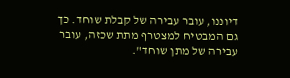דיוננו, עובר עבירה של קבלת שוחד. כך גם המבטיח למצטרף מתת שכזה, עובר עבירה של מתן שוחד".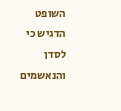השופט הדגיש כי לסדן והנאשמים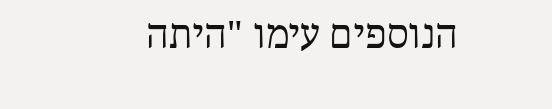הנוספים עימו "היתה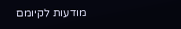מודעות לקיומם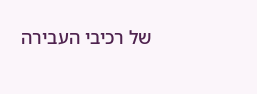של רכיבי העבירה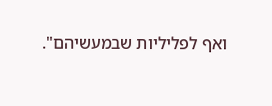ואף לפליליות שבמעשיהם".